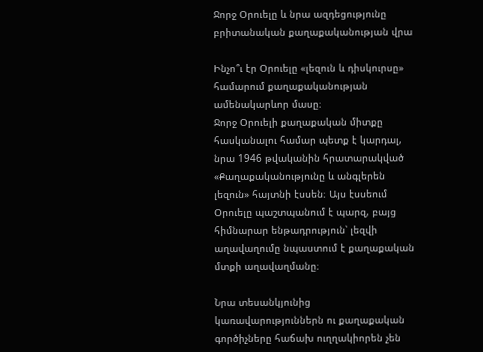Ջորջ Օրուելը և նրա ազդեցությունը բրիտանական քաղաքականության վրա

Ինչո՞ւ էր Օրուելը «լեզուն և դիսկուրսը» համարում քաղաքականության ամենակարևոր մասը։
Ջորջ Օրուելի քաղաքական միտքը հասկանալու համար պետք է կարդալ, նրա 1946 թվականին հրատարակված «Քաղաքականությունը և անգլերեն լեզուն» հայտնի էսսեն։ Այս էսսեում Օրուելը պաշտպանում է պարզ, բայց հիմնարար ենթադրություն՝ լեզվի աղավաղումը նպաստում է քաղաքական մտքի աղավաղմանը։

Նրա տեսանկյունից կառավարություններն ու քաղաքական գործիչները հաճախ ուղղակիորեն չեն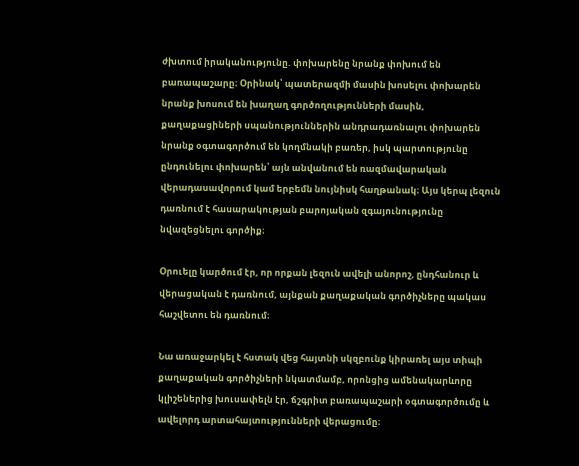ժխտում իրականությունը. փոխարենը նրանք փոխում են բառապաշարը։ Օրինակ՝ պատերազմի մասին խոսելու փոխարեն նրանք խոսում են խաղաղ գործողությունների մասին, քաղաքացիների սպանություններին անդրադառնալու փոխարեն նրանք օգտագործում են կողմնակի բառեր, իսկ պարտությունը ընդունելու փոխարեն՝ այն անվանում են ռազմավարական վերադասավորում կամ երբեմն նույնիսկ հաղթանակ։ Այս կերպ լեզուն դառնում է հասարակության բարոյական զգայունությունը նվազեցնելու գործիք։

Օրուելը կարծում էր, որ որքան լեզուն ավելի անորոշ, ընդհանուր և վերացական է դառնում, այնքան քաղաքական գործիչները պակաս հաշվետու են դառնում։

Նա առաջարկել է հստակ վեց հայտնի սկզբունք կիրառել այս տիպի քաղաքական գործիչների նկատմամբ, որոնցից ամենակարևորը կլիշեներից խուսափելն էր, ճշգրիտ բառապաշարի օգտագործումը և ավելորդ արտահայտությունների վերացումը։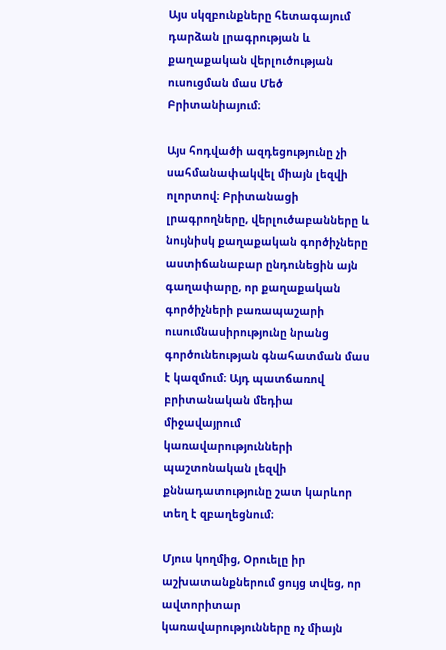Այս սկզբունքները հետագայում դարձան լրագրության և քաղաքական վերլուծության ուսուցման մաս Մեծ Բրիտանիայում։

Այս հոդվածի ազդեցությունը չի սահմանափակվել միայն լեզվի ոլորտով։ Բրիտանացի լրագրողները, վերլուծաբանները և նույնիսկ քաղաքական գործիչները աստիճանաբար ընդունեցին այն գաղափարը, որ քաղաքական գործիչների բառապաշարի ուսումնասիրությունը նրանց գործունեության գնահատման մաս է կազմում։ Այդ պատճառով բրիտանական մեդիա միջավայրում կառավարությունների պաշտոնական լեզվի քննադատությունը շատ կարևոր տեղ է զբաղեցնում։

Մյուս կողմից, Օրուելը իր աշխատանքներում ցույց տվեց, որ ավտորիտար կառավարությունները ոչ միայն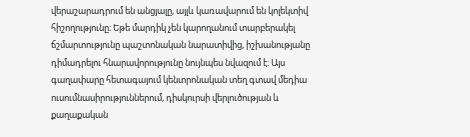վերաշարադրում են անցյալը, այլև կառավարում են կոլեկտիվ հիշողությունը։ Եթե մարդիկ չեն կարողանում տարբերակել ճշմարտությունը պաշտոնական նարատիվից, իշխանությանը դիմադրելու հնարավորությունը նույնպես նվազում է։ Այս գաղափարը հետագայում կենտրոնական տեղ գտավ մեդիա ուսումնասիրություններում, դիսկուրսի վերլուծության և քաղաքական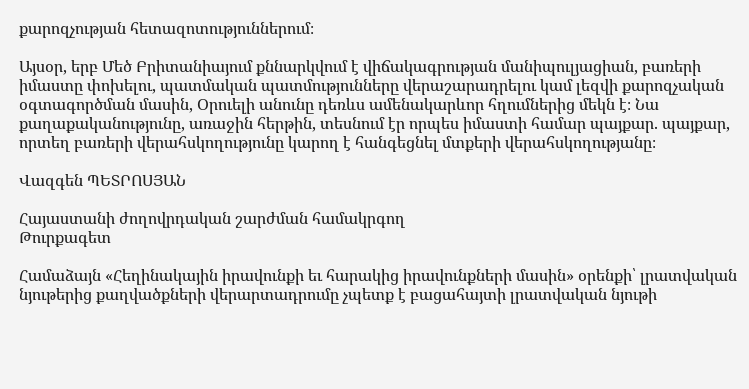քարոզչության հետազոտություններում։

Այսօր, երբ Մեծ Բրիտանիայում քննարկվում է վիճակագրության մանիպուլյացիան, բառերի իմաստը փոխելու, պատմական պատմությունները վերաշարադրելու կամ լեզվի քարոզչական օգտագործման մասին, Օրուելի անունը դեռևս ամենակարևոր հղումներից մեկն է։ Նա քաղաքականությունը, առաջին հերթին, տեսնում էր որպես իմաստի համար պայքար. պայքար, որտեղ բառերի վերահսկողությունը կարող է հանգեցնել մտքերի վերահսկողությանը։

Վազգեն ՊԵՏՐՈՍՅԱՆ

Հայաստանի ժողովրդական շարժման համակրգող
Թուրքագետ

Համաձայն «Հեղինակային իրավունքի եւ հարակից իրավունքների մասին» օրենքի՝ լրատվական նյութերից քաղվածքների վերարտադրումը չպետք է բացահայտի լրատվական նյութի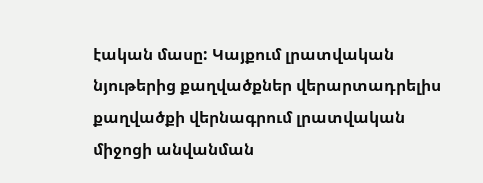էական մասը: Կայքում լրատվական նյութերից քաղվածքներ վերարտադրելիս քաղվածքի վերնագրում լրատվական միջոցի անվանման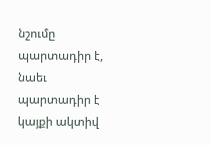նշումը պարտադիր է, նաեւ պարտադիր է կայքի ակտիվ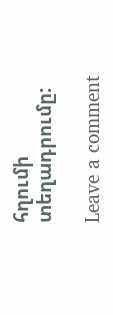հղումի տեղադրումը:

Leave a comment